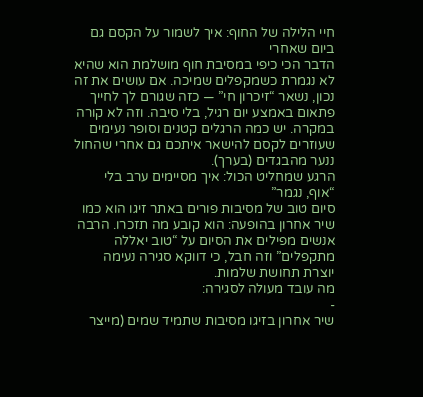חיי הלילה של החוף: איך לשמור על הקסם גם ביום שאחרי
הדבר הכי כיפי במסיבת חוף מושלמת הוא שהיא לא נגמרת כשמקפלים שמיכה. אם עושים את זה נכון, נשאר “זיכרון חי” — כזה שגורם לך לחייך פתאום באמצע יום רגיל, בלי סיבה. וזה לא קורה במקרה. יש כמה הרגלים קטנים וסופר נעימים שעוזרים לקסם להישאר איתכם גם אחרי שהחול ננער מהבגדים (בערך).
הרגע שמחליט הכול: איך מסיימים ערב בלי “אוף, נגמר”
סיום טוב של מסיבות פורים באתר זיגו הוא כמו שיר אחרון בהופעה: הוא קובע מה תזכרו. הרבה אנשים מפילים את הסיום על “טוב יאללה מתקפלים” וזה חבל, כי דווקא סגירה נעימה יוצרת תחושת שלמות.
מה עובד מעולה לסגירה:
-
שיר אחרון בזיגו מסיבות שתמיד שמים (מייצר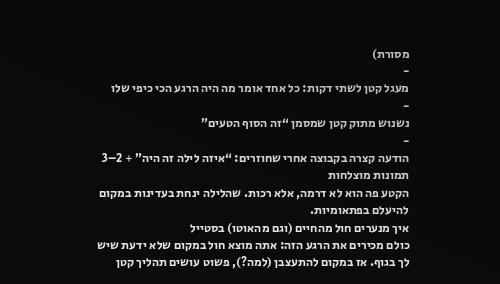מסורת)
-
מעגל קטן לשתי דקות: כל אחד אומר מה היה הרגע הכי כיפי שלו
-
נשנוש מתוק קטן שמסמן “זה הסוף הטעים”
-
הודעה קצרה בקבוצה אחרי שחוזרים: “איזה לילה זה היה” + 2–3 תמונות מוצלחות
הקטע פה הוא לא דרמה, אלא רכות. שהלילה ינחת בעדינות במקום להיעלם בפתאומיות.
איך מנערים חול מהחיים (וגם מהאוטו) בסטייל
כולם מכירים את הרגע הזה: אתה מוצא חול במקום שלא ידעת שיש לך בגוף. אז במקום להתעצבן (למה?), פשוט עושים תהליך קטן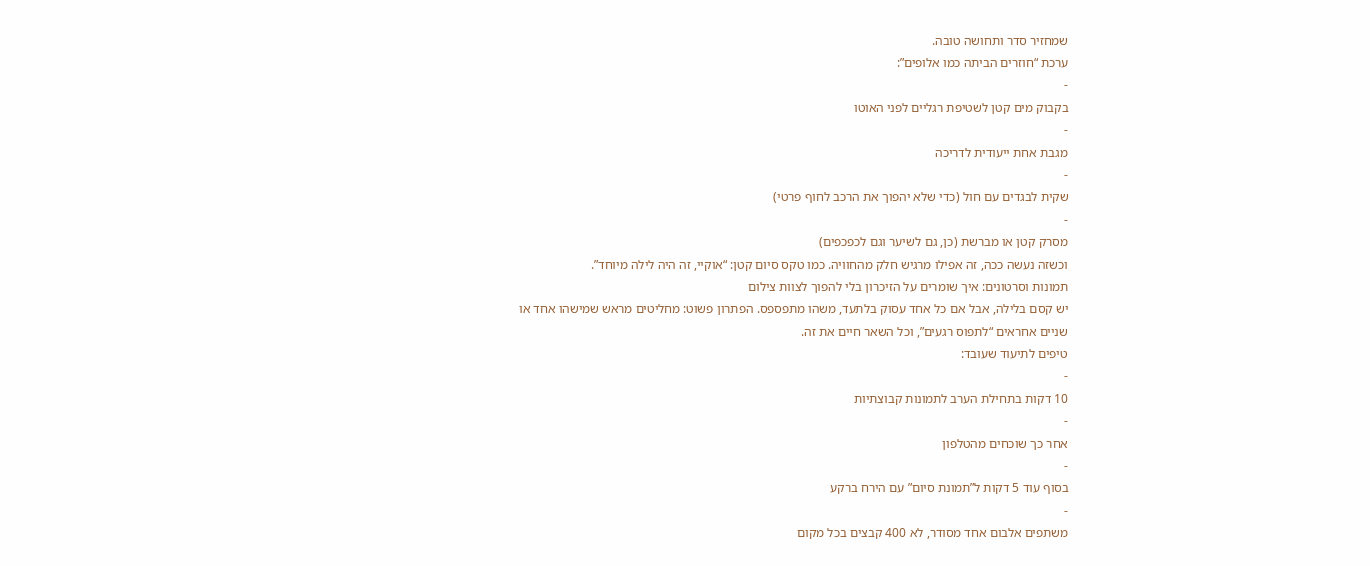שמחזיר סדר ותחושה טובה.
ערכת “חוזרים הביתה כמו אלופים”:
-
בקבוק מים קטן לשטיפת רגליים לפני האוטו
-
מגבת אחת ייעודית לדריכה
-
שקית לבגדים עם חול (כדי שלא יהפוך את הרכב לחוף פרטי)
-
מסרק קטן או מברשת (כן, גם לשיער וגם לכפכפים)
וכשזה נעשה ככה, זה אפילו מרגיש חלק מהחוויה. כמו טקס סיום קטן: “אוקיי, זה היה לילה מיוחד”.
תמונות וסרטונים: איך שומרים על הזיכרון בלי להפוך לצוות צילום
יש קסם בלילה, אבל אם כל אחד עסוק בלתעד, משהו מתפספס. הפתרון פשוט: מחליטים מראש שמישהו אחד או שניים אחראים “לתפוס רגעים”, וכל השאר חיים את זה.
טיפים לתיעוד שעובד:
-
10 דקות בתחילת הערב לתמונות קבוצתיות
-
אחר כך שוכחים מהטלפון
-
בסוף עוד 5 דקות ל”תמונת סיום” עם הירח ברקע
-
משתפים אלבום אחד מסודר, לא 400 קבצים בכל מקום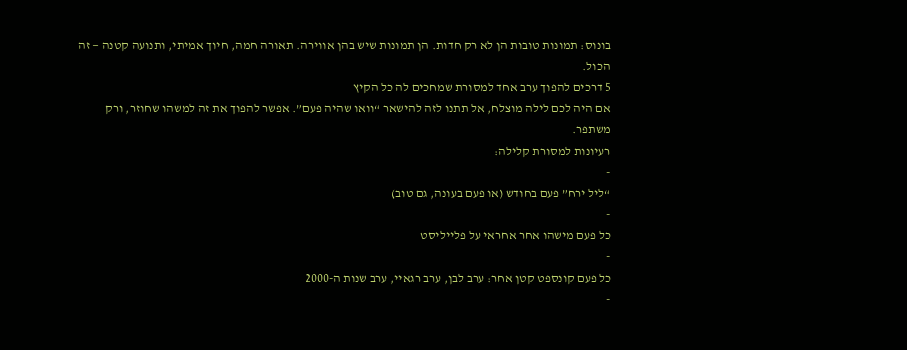בונוס: תמונות טובות הן לא רק חדות. הן תמונות שיש בהן אווירה. תאורה חמה, חיוך אמיתי, ותנועה קטנה — זה הכול.
5 דרכים להפוך ערב אחד למסורת שמחכים לה כל הקיץ
אם היה לכם לילה מוצלח, אל תתנו לזה להישאר “וואו שהיה פעם”. אפשר להפוך את זה למשהו שחוזר, ורק משתפר.
רעיונות למסורת קלילה:
-
“ליל ירח” פעם בחודש (או פעם בעונה, גם טוב)
-
כל פעם מישהו אחר אחראי על פלייליסט
-
כל פעם קונספט קטן אחר: ערב לבן, ערב רגאיי, ערב שנות ה-2000
-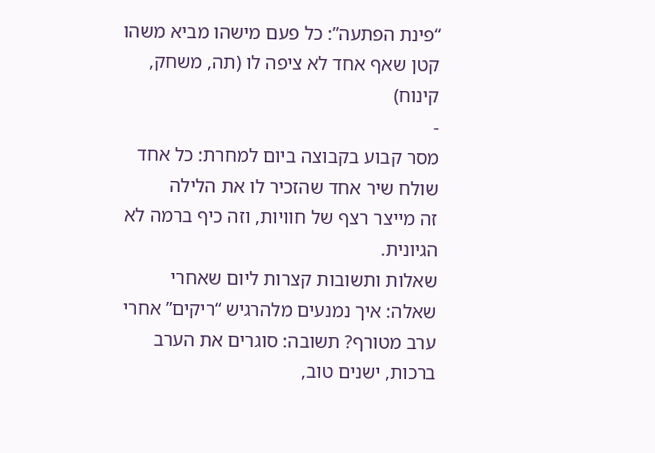“פינת הפתעה”: כל פעם מישהו מביא משהו קטן שאף אחד לא ציפה לו (תה, משחק, קינוח)
-
מסר קבוע בקבוצה ביום למחרת: כל אחד שולח שיר אחד שהזכיר לו את הלילה
זה מייצר רצף של חוויות, וזה כיף ברמה לא הגיונית.
שאלות ותשובות קצרות ליום שאחרי
שאלה: איך נמנעים מלהרגיש “ריקים” אחרי ערב מטורף? תשובה: סוגרים את הערב ברכות, ישנים טוב,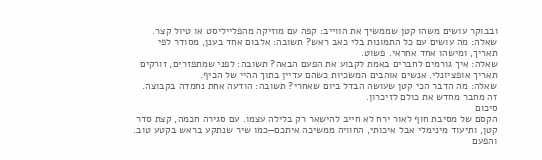ובבוקר עושים משהו קטן שממשיך את הווייב: קפה עם מוזיקה מהפלייליסט או טיול קצר.
שאלה: מה עושים עם כל התמונות בלי כאב ראש? תשובה: אלבום אחד בענן, מסודר לפי תאריך, ומישהו אחד אחראי. פשוט.
שאלה: איך גורמים לחברים באמת לקבוע את הפעם הבאה? תשובה: לפני שמתפזרים, זורקים תאריך אופציונלי. אנשים אוהבים המשכיות כשהם עדיין בתוך ההיי של הכיף.
שאלה: מה הדבר הכי קטן שעושה הבדל ביום שאחרי? תשובה: הודעה אחת נחמדה בקבוצה. זה מחבר מחדש את כולם לזיכרון.
סיכום
הקסם של מסיבת חוף לאור ירח לא חייב להישאר רק בלילה עצמו. עם סגירה חכמה, קצת סדר קטן, ותיעוד מינימלי אבל איכותי, החוויה ממשיכה איתכם—כמו שיר שנתקע בראש בקטע טוב. והפעם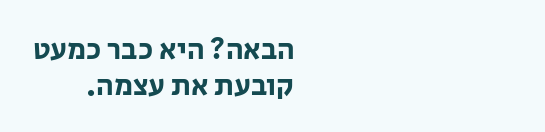הבאה? היא כבר כמעט קובעת את עצמה.